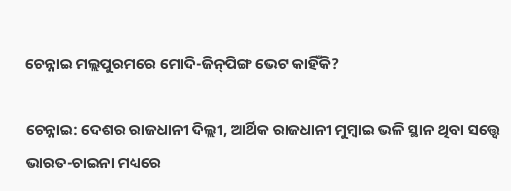ଚେନ୍ନାଇ ମଲ୍ଲପୁରମରେ ମୋଦି-ଜିନ୍‌ପିଙ୍ଗ ଭେଟ କାହିଁକି?

ଚେନ୍ନାଇ: ଦେଶର ରାଜଧାନୀ ଦିଲ୍ଲୀ, ଆର୍ଥିକ ରାଜଧାନୀ ମୁମ୍ୱାଇ ଭଳି ସ୍ଥାନ ଥିବା ସତ୍ତ୍ୱେ ଭାରତ-ଚାଇନା ମଧ୍ୟରେ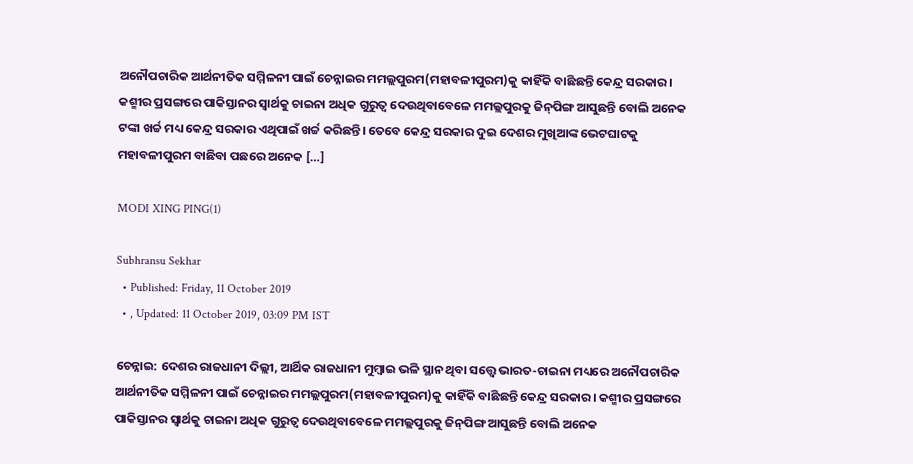ଅନୌପଚାରିକ ଆର୍ଥନୀତିକ ସମ୍ମିଳନୀ ପାଇଁ ଚେନ୍ନାଇର ମମଲ୍ଲପୁରମ(ମହାବଳୀପୁରମ)କୁ କାହିଁକି ବାଛିଛନ୍ତି କେନ୍ଦ୍ର ସରକାର। କଶ୍ମୀର ପ୍ରସଙ୍ଗରେ ପାକିସ୍ତାନର ସ୍ୱାର୍ଥକୁ ଚାଇନା ଅଧିକ ଗୁରୁତ୍ୱ ଦେଉଥିବାବେଳେ ମମଲ୍ଲପୁରକୁ ଜିନ୍‌ପିଙ୍ଗ ଆସୁଛନ୍ତି ବୋଲି ଅନେକ ଟଙ୍କା ଖର୍ଚ୍ଚ ମଧ୍ୟ କେନ୍ଦ୍ର ସରକାର ଏଥିପାଇଁ ଖର୍ଚ୍ଚ କରିଛନ୍ତି। ତେବେ କେନ୍ଦ୍ର ସରକାର ଦୁଇ ଦେଶର ମୁଖିଆଙ୍କ ଭେଟଘାଟକୁ ମହାବଳୀପୁରମ ବାଛିବା ପଛରେ ଅନେକ […]

MODI XING PING(1)

Subhransu Sekhar
  • Published: Friday, 11 October 2019
  • , Updated: 11 October 2019, 03:09 PM IST

ଚେନ୍ନାଇ: ଦେଶର ରାଜଧାନୀ ଦିଲ୍ଲୀ, ଆର୍ଥିକ ରାଜଧାନୀ ମୁମ୍ୱାଇ ଭଳି ସ୍ଥାନ ଥିବା ସତ୍ତ୍ୱେ ଭାରତ-ଚାଇନା ମଧ୍ୟରେ ଅନୌପଚାରିକ ଆର୍ଥନୀତିକ ସମ୍ମିଳନୀ ପାଇଁ ଚେନ୍ନାଇର ମମଲ୍ଲପୁରମ(ମହାବଳୀପୁରମ)କୁ କାହିଁକି ବାଛିଛନ୍ତି କେନ୍ଦ୍ର ସରକାର। କଶ୍ମୀର ପ୍ରସଙ୍ଗରେ ପାକିସ୍ତାନର ସ୍ୱାର୍ଥକୁ ଚାଇନା ଅଧିକ ଗୁରୁତ୍ୱ ଦେଉଥିବାବେଳେ ମମଲ୍ଲପୁରକୁ ଜିନ୍‌ପିଙ୍ଗ ଆସୁଛନ୍ତି ବୋଲି ଅନେକ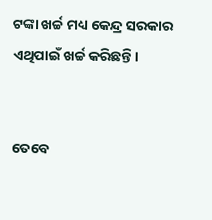ଟଙ୍କା ଖର୍ଚ୍ଚ ମଧ୍ୟ କେନ୍ଦ୍ର ସରକାର ଏଥିପାଇଁ ଖର୍ଚ୍ଚ କରିଛନ୍ତି।


ତେବେ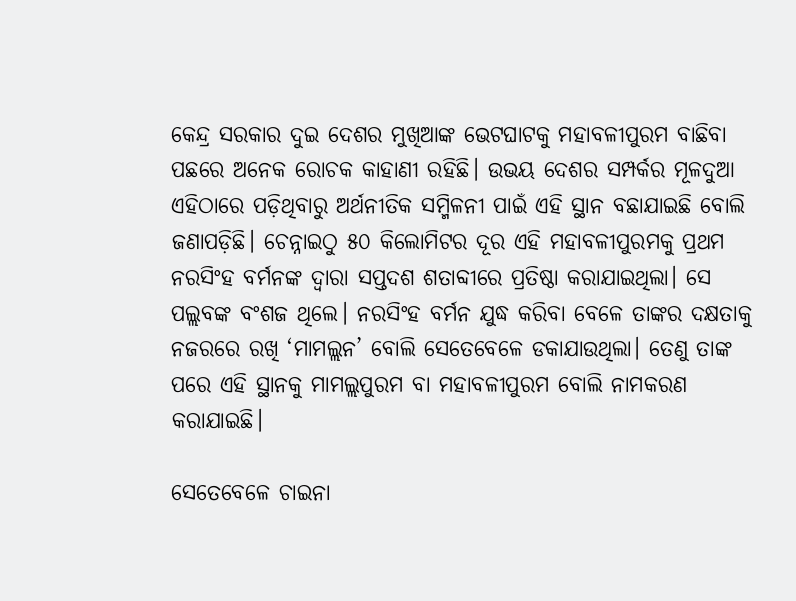କେନ୍ଦ୍ର ସରକାର ଦୁଇ ଦେଶର ମୁଖିଆଙ୍କ ଭେଟଘାଟକୁ ମହାବଳୀପୁରମ ବାଛିବା ପଛରେ ଅନେକ ରୋଚକ କାହାଣୀ ରହିଛି। ଉଭୟ ଦେଶର ସମ୍ପର୍କର ମୂଳଦୁଆ ଏହିଠାରେ ପଡ଼ିଥିବାରୁ ଅର୍ଥନୀତିକ ସମ୍ମିଳନୀ ପାଇଁ ଏହି ସ୍ଥାନ ବଛାଯାଇଛି ବୋଲି ଜଣାପଡ଼ିଛି। ଚେନ୍ନାଇଠୁ ୫୦ କିଲୋମିଟର ଦୂର ଏହି ମହାବଳୀପୁରମକୁ ପ୍ରଥମ ନରସିଂହ ବର୍ମନଙ୍କ ଦ୍ୱାରା ସପ୍ତଦଶ ଶତାବ୍ଦୀରେ ପ୍ରତିଷ୍ଠା କରାଯାଇଥିଲା। ସେ ପଲ୍ଲବଙ୍କ ବଂଶଜ ଥିଲେ। ନରସିଂହ ବର୍ମନ ଯୁଦ୍ଧ କରିବା ବେଳେ ତାଙ୍କର ଦକ୍ଷତାକୁ ନଜରରେ ରଖି ‘ମାମଲ୍ଲନ’ ବୋଲି ସେତେବେଳେ ଡକାଯାଉଥିଲା। ତେଣୁ ତାଙ୍କ  ପରେ ଏହି ସ୍ଥାନକୁ ମାମଲ୍ଲପୁରମ ବା ମହାବଳୀପୁରମ ବୋଲି ନାମକରଣ କରାଯାଇଛି।

ସେତେବେଳେ ଚାଇନା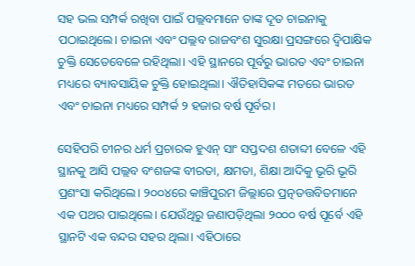ସହ ଭଲ ସମ୍ପର୍କ ରଖିବା ପାଇଁ ପଲ୍ଲବମାନେ ତାଙ୍କ ଦୂତ ଚାଇନାକୁ ପଠାଇଥିଲେ। ଚାଇନା ଏବଂ ପଲ୍ଲବ ରାଜବଂଶ ସୁରକ୍ଷା ପ୍ରସଙ୍ଗରେ ଦ୍ୱିପାକ୍ଷିକ ଚୁକ୍ତି ସେତେବେଳେ ରହିଥିଲା। ଏହି ସ୍ଥାନରେ ପୂର୍ବରୁ ଭାରତ ଏବଂ ଚାଇନା ମଧ୍ୟରେ ବ୍ୟାବସାୟିକ ଚୁକ୍ତି ହୋଇଥିଲା। ଐତିହାସିକଙ୍କ ମତରେ ଭାରତ ଏବଂ ଚାଇନା ମଧ୍ୟରେ ସମ୍ପର୍କ ୨ ହଜାର ବର୍ଷ ପୂର୍ବର।

ସେହିପରି ଚୀନର ଧର୍ମ ପ୍ରଚାରକ ହୁଏନ୍ ସାଂ ସପ୍ତଦଶ ଶତାବ୍ଦୀ ବେଳେ ଏହି ସ୍ଥାନକୁ ଆସି ପଲ୍ଲବ ବଂଶଜଙ୍କ ବୀରତା, କ୍ଷମତା, ଶିକ୍ଷା ଆଦିକୁ ଭୂରି ଭୂରି ପ୍ରଶଂସା କରିଥିଲେ। ୨୦୦୪ରେ କାଞ୍ଚିପୁରମ ଜିଲ୍ଲାରେ ପ୍ରତ୍ନତତ୍ତବିତମାନେ ଏକ ପଥର ପାଇଥିଲେ। ଯେଉଁଥିରୁ ଜଣାପଡ଼ିଥିଲା ୨୦୦୦ ବର୍ଷ ପୂର୍ବେ ଏହି ସ୍ଥାନଟି ଏକ ବନ୍ଦର ସହର ଥିଲା। ଏହିଠାରେ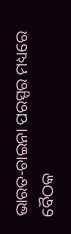ଭାରତ-ଚାଇନା ପରସ୍ପର ମଧ୍ୟରେ ବୈଠକ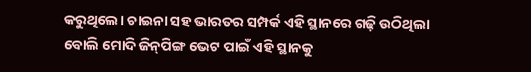କରୁଥିଲେ। ଚାଇନା ସହ ଭାରତର ସମ୍ପର୍କ ଏହି ସ୍ଥାନରେ ଗଢ଼ି ଉଠିଥିଲା ବୋଲି ମୋଦି ଜିନ୍‌ପିଙ୍ଗ ଭେଟ ପାଇଁ ଏହି ସ୍ଥାନକୁ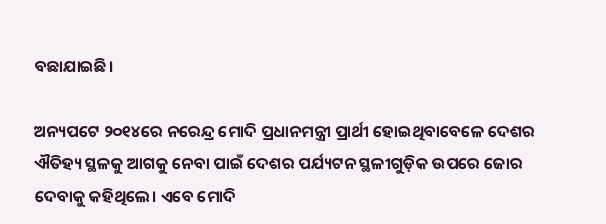ବଛାଯାଇଛି।

ଅନ୍ୟପଟେ ୨୦୧୪ରେ ନରେନ୍ଦ୍ର ମୋଦି ପ୍ରଧାନମନ୍ତ୍ରୀ ପ୍ରାର୍ଥୀ ହୋଇଥିବାବେଳେ ଦେଶର ଐତିହ୍ୟ ସ୍ଥଳକୁ ଆଗକୁ ନେବା ପାଇଁ ଦେଶର ପର୍ଯ୍ୟଟନ ସ୍ଥଳୀଗୁଡ଼ିକ ଉପରେ ଜୋର ଦେବାକୁ କହିଥିଲେ। ଏବେ ମୋଦି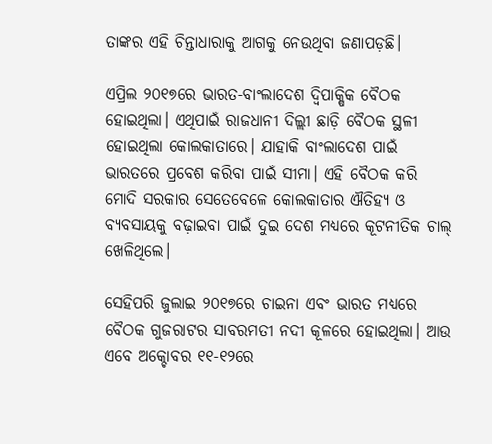ତାଙ୍କର ଏହି ଚିନ୍ତାଧାରାକୁ ଆଗକୁ ନେଉଥିବା ଜଣାପଡ଼ଛି।

ଏପ୍ରିଲ ୨୦୧୭ରେ ଭାରତ-ବାଂଲାଦେଶ ଦ୍ୱିପାକ୍ଷିକ ବୈଠକ ହୋଇଥିଲା। ଏଥିପାଇଁ ରାଜଧାନୀ ଦିଲ୍ଲୀ ଛାଡ଼ି ବୈଠକ ସ୍ଥଳୀ ହୋଇଥିଲା କୋଲକାତାରେ। ଯାହାକି ବାଂଲାଦେଶ ପାଇଁ ଭାରତରେ ପ୍ରବେଶ କରିବା ପାଇଁ ସୀମା। ଏହି ବୈଠକ କରି ମୋଦି ସରକାର ସେତେବେଳେ କୋଲକାତାର ଐତିହ୍ୟ ଓ ବ୍ୟବସାୟକୁ ବଢ଼ାଇବା ପାଇଁ ଦୁଇ ଦେଶ ମଧ୍ୟରେ କୂଟନୀତିକ ଚାଲ୍ ଖେଳିଥିଲେ।

ସେହିପରି ଜୁଲାଇ ୨୦୧୭ରେ ଚାଇନା ଏବଂ ଭାରତ ମଧ୍ୟରେ ବୈଠକ ଗୁଜରାଟର ସାବରମତୀ ନଦୀ କୂଳରେ ହୋଇଥିଲା। ଆଉ ଏବେ ଅକ୍ଚୋବର ୧୧-୧୨ରେ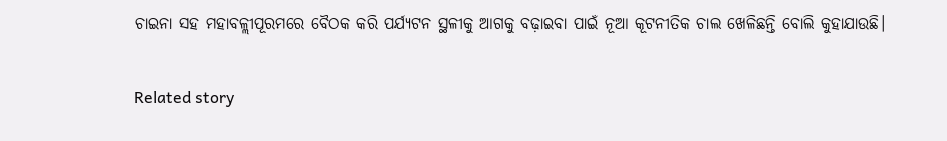ଚାଇନା ସହ ମହାବଳ୍ଲୀପୂରମରେ ବୈଠକ କରି ପର୍ଯ୍ୟଟନ ସ୍ଥଳୀକୁ ଆଗକୁ ବଢ଼ାଇବା ପାଇଁ ନୂଆ କୂଟନୀତିକ ଚାଲ ଖେଳିଛନ୍ତି ବୋଲି କୁହାଯାଉଛି।

Related story